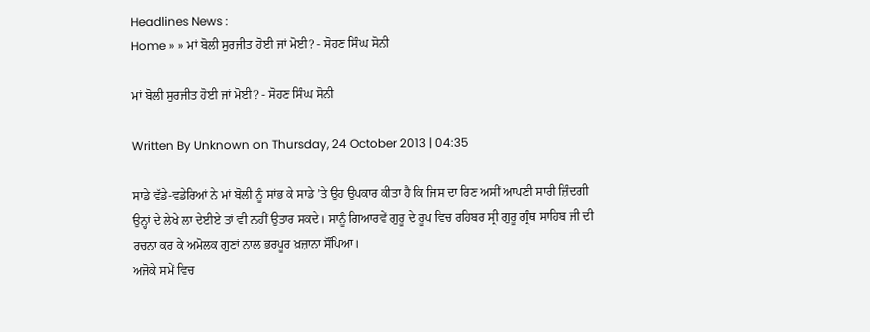Headlines News :
Home » » ਮਾਂ ਬੋਲੀ ਸੁਰਜੀਤ ਹੋਈ ਜਾਂ ਮੋਈ? - ਸੋਹਣ ਸਿੰਘ ਸੋਨੀ

ਮਾਂ ਬੋਲੀ ਸੁਰਜੀਤ ਹੋਈ ਜਾਂ ਮੋਈ? - ਸੋਹਣ ਸਿੰਘ ਸੋਨੀ

Written By Unknown on Thursday, 24 October 2013 | 04:35

ਸਾਡੇ ਵੱਡੇ-ਵਡੇਰਿਆਂ ਨੇ ਮਾਂ ਬੋਲੀ ਨੂੰ ਸਾਂਭ ਕੇ ਸਾਡੇ ’ਤੇ ਉਹ ਉਪਕਾਰ ਕੀਤਾ ਹੈ ਕਿ ਜਿਸ ਦਾ ਰਿਣ ਅਸੀਂ ਆਪਣੀ ਸਾਰੀ ਜ਼ਿੰਦਗੀ ਉਨ੍ਹਾਂ ਦੇ ਲੇਖੇ ਲਾ ਦੇਈਏ ਤਾਂ ਵੀ ਨਹੀਂ ਉਤਾਰ ਸਕਦੇ। ਸਾਨੂੰ ਗਿਆਰਵੇਂ ਗੁਰੂ ਦੇ ਰੂਪ ਵਿਚ ਰਹਿਬਰ ਸ੍ਰੀ ਗੁਰੂ ਗ੍ਰੰਥ ਸਾਹਿਬ ਜੀ ਦੀ ਰਚਨਾ ਕਰ ਕੇ ਅਮੋਲਕ ਗੁਣਾਂ ਨਾਲ ਭਰਪੂਰ ਖ਼ਜ਼ਾਨਾ ਸੌਂਪਿਆ।
ਅਜੋਕੇ ਸਮੇਂ ਵਿਚ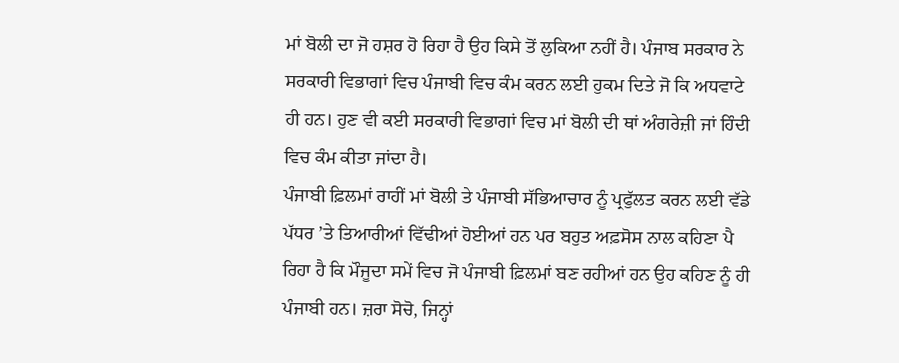ਮਾਂ ਬੋਲੀ ਦਾ ਜੋ ਹਸ਼ਰ ਹੋ ਰਿਹਾ ਹੈ ਉਹ ਕਿਸੇ ਤੋਂ ਲੁਕਿਆ ਨਹੀਂ ਹੈ। ਪੰਜਾਬ ਸਰਕਾਰ ਨੇ ਸਰਕਾਰੀ ਵਿਭਾਗਾਂ ਵਿਚ ਪੰਜਾਬੀ ਵਿਚ ਕੰਮ ਕਰਨ ਲਈ ਹੁਕਮ ਦਿਤੇ ਜੋ ਕਿ ਅਧਵਾਟੇ ਹੀ ਹਨ। ਹੁਣ ਵੀ ਕਈ ਸਰਕਾਰੀ ਵਿਭਾਗਾਂ ਵਿਚ ਮਾਂ ਬੋਲੀ ਦੀ ਥਾਂ ਅੰਗਰੇਜ਼ੀ ਜਾਂ ਹਿੰਦੀ ਵਿਚ ਕੰਮ ਕੀਤਾ ਜਾਂਦਾ ਹੈ।
ਪੰਜਾਬੀ ਫ਼ਿਲਮਾਂ ਰਾਹੀਂ ਮਾਂ ਬੋਲੀ ਤੇ ਪੰਜਾਬੀ ਸੱਭਿਆਚਾਰ ਨੂੰ ਪ੍ਰਫੁੱਲਤ ਕਰਨ ਲਈ ਵੱਡੇ ਪੱਧਰ ’ਤੇ ਤਿਆਰੀਆਂ ਵਿੱਢੀਆਂ ਹੋਈਆਂ ਹਨ ਪਰ ਬਹੁਤ ਅਫ਼ਸੋਸ ਨਾਲ ਕਹਿਣਾ ਪੈ ਰਿਹਾ ਹੈ ਕਿ ਮੌਜੂਦਾ ਸਮੇਂ ਵਿਚ ਜੋ ਪੰਜਾਬੀ ਫ਼ਿਲਮਾਂ ਬਣ ਰਹੀਆਂ ਹਨ ਉਹ ਕਹਿਣ ਨੂੰ ਹੀ ਪੰਜਾਬੀ ਹਨ। ਜ਼ਰਾ ਸੋਚੋ, ਜਿਨ੍ਹਾਂ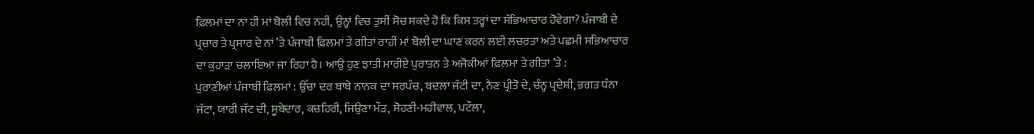ਫ਼ਿਲਮਾਂ ਦਾ ਨਾਂ ਹੀ ਮਾਂ ਬੋਲੀ ਵਿਚ ਨਹੀਂ, ਉਨ੍ਹਾਂ ਵਿਚ ਤੁਸੀਂ ਸੋਚ ਸਕਦੇ ਹੋ ਕਿ ਕਿਸ ਤਰ੍ਹਾਂ ਦਾ ਸੱਭਿਆਚਾਰ ਹੋਵੇਗਾ? ਪੰਜਾਬੀ ਦੇ ਪ੍ਰਚਾਰ ਤੇ ਪ੍ਰਸਾਰ ਦੇ ਨਾਂ ’ਤੇ ਪੰਜਾਬੀ ਫ਼ਿਲਮਾਂ ਤੇ ਗੀਤਾਂ ਰਾਹੀਂ ਮਾਂ ਬੋਲੀ ਦਾ ਘਾਣ ਕਰਨ ਲਈ ਲਚਰਤਾ ਅਤੇ ਪਛਮੀ ਸਭਿਆਚਾਰ ਦਾ ਕੁਹਾੜਾ ਚਲਾਇਆ ਜਾ ਰਿਹਾ ਹੈ। ਆਉ ਹੁਣ ਝਾਤੀ ਮਾਰੀਏ ਪੁਰਾਤਨ ਤੇ ਅਜੋਕੀਆਂ ਫ਼ਿਲਮਾਂ ਤੇ ਗੀਤਾਂ ’ਤੇ :
ਪੁਰਾਣੀਆਂ ਪੰਜਾਬੀ ਫ਼ਿਲਮਾਂ : ਉੱਚਾ ਦਰ ਬਾਬੇ ਨਾਨਕ ਦਾ ਸਰਪੰਚ, ਬਦਲਾ ਜੱਟੀ ਦਾ, ਨੈਣ ਪ੍ਰੀਤੋ ਦੇ, ਚੰਨ੍ਹ ਪ੍ਰਦੇਸ਼ੀ, ਭਗਤ ਧੰਨਾ ਜੱਟਾ, ਯਾਰੀ ਜੱਟ ਦੀ, ਸੂਬੇਦਾਰ, ਕਚਹਿਰੀ, ਜਿਉਣਾ ਮੌੜ, ਸੋਹਣੀ-ਮਹੀਵਾਲ, ਪਟੌਲਾ,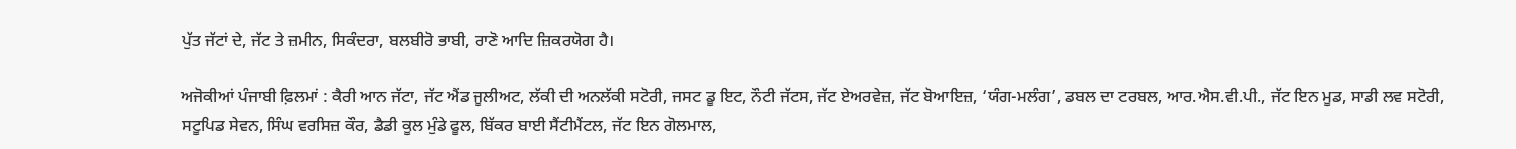ਪੁੱਤ ਜੱਟਾਂ ਦੇ, ਜੱਟ ਤੇ ਜ਼ਮੀਨ, ਸਿਕੰਦਰਾ, ਬਲਬੀਰੋ ਭਾਬੀ, ਰਾਣੋ ਆਦਿ ਜ਼ਿਕਰਯੋਗ ਹੈ।

ਅਜੋਕੀਆਂ ਪੰਜਾਬੀ ਫ਼ਿਲਮਾਂ : ਕੈਰੀ ਆਨ ਜੱਟਾ, ਜੱਟ ਐਂਡ ਜੂਲੀਅਟ, ਲੱਕੀ ਦੀ ਅਨਲੱਕੀ ਸਟੋਰੀ, ਜਸਟ ਡੂ ਇਟ, ਨੌਟੀ ਜੱਟਸ, ਜੱਟ ਏਅਰਵੇਜ਼, ਜੱਟ ਬੋਆਇਜ਼, ‘ਯੰਗ-ਮਲੰਗ’, ਡਬਲ ਦਾ ਟਰਬਲ, ਆਰ.ਐਸ.ਵੀ.ਪੀ., ਜੱਟ ਇਨ ਮੂਡ, ਸਾਡੀ ਲਵ ਸਟੋਰੀ, ਸਟੂਪਿਡ ਸੇਵਨ, ਸਿੰਘ ਵਰਸਿਜ਼ ਕੌਰ, ਡੈਡੀ ਕੂਲ ਮੁੰਡੇ ਫੂਲ, ਬਿੱਕਰ ਬਾਈ ਸੈਂਟੀਮੈਂਟਲ, ਜੱਟ ਇਨ ਗੋਲਮਾਲ,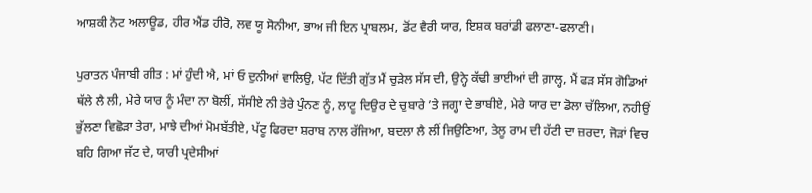ਆਸ਼ਕੀ ਨੋਟ ਅਲਾਊਡ, ਹੀਰ ਐਂਡ ਹੀਰੋ, ਲਵ ਯੂ ਸੋਨੀਆ, ਭਾਅ ਜੀ ਇਨ ਪ੍ਰਾਬਲਮ, ਡੋਂਟ ਵੈਰੀ ਯਾਰ, ਇਸ਼ਕ ਬਰਾਂਡੀ ਫਲਾਣਾ-ਫਲਾਣੀ।

ਪੁਰਾਤਨ ਪੰਜਾਬੀ ਗੀਤ : ਮਾਂ ਹੁੰਦੀ ਐ, ਮਾਂ ਓ ਦੁਨੀਆਂ ਵਾਲਿਉ, ਪੱਟ ਦਿੱਤੀ ਗੁੱਤ ਮੈਂ ਚੁੜੇਲ ਸੱਸ ਦੀ, ਉਨ੍ਹੇ ਕੱਢੀ ਭਾਈਆਂ ਦੀ ਗ਼ਾਲ੍ਹ, ਮੈਂ ਫੜ ਸੱਸ ਗੋਡਿਆਂ ਥੱਲੇ ਲੈ ਲੀ, ਮੇਰੇ ਯਾਰ ਨੂੰ ਮੰਦਾ ਨਾ ਬੋਲੀਂ, ਸੱਸੀਏ ਨੀ ਤੇਰੇ ਪੁੰਨਣ ਨੂੰ, ਲਾਟੂ ਦਿਉਰ ਦੇ ਚੁਬਾਰੇ ’ਤੇ ਜਗ੍ਹਾ ਦੇ ਭਾਬੀਏ, ਮੇਰੇ ਯਾਰ ਦਾ ਡੋਲਾ ਚੱਲਿਆ, ਨਹੀਉਂ ਭੁੱਲਣਾ ਵਿਛੋੜਾ ਤੇਰਾ, ਮਾਝੇ ਦੀਆਂ ਮੋਮਬੱਤੀਏ, ਪੱਟੂ ਫਿਰਦਾ ਸ਼ਰਾਬ ਨਾਲ ਰੱਜਿਆ, ਬਦਲਾ ਲੈ ਲੀਂ ਜਿਉਣਿਆ, ਤੇਲੂ ਰਾਮ ਦੀ ਹੱਟੀ ਦਾ ਜ਼ਰਦਾ, ਜੋੜਾਂ ਵਿਚ ਬਹਿ ਗਿਆ ਜੱਟ ਦੇ, ਯਾਰੀ ਪ੍ਰਦੇਸੀਆਂ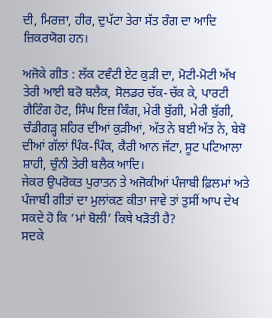ਦੀ, ਮਿਰਜ਼ਾ, ਹੀਰ, ਦੁਪੱਟਾ ਤੇਰਾ ਸੱਤ ਰੰਗ ਦਾ ਆਦਿ ਜ਼ਿਕਰਯੋਗ ਹਨ।

ਅਜੋਕੇ ਗੀਤ : ਲੱਕ ਟਵੰਟੀ ਏਟ ਕੁੜੀ ਦਾ, ਮੋਟੀ-ਮੋਟੀ ਅੱਖ ਤੇਰੀ ਆਈ ਬਰੋ ਬਲੈਕ, ਸੋਲਡਰ ਚੱਕ-ਚੱਕ ਕੇ, ਪਾਰਟੀ ਗੈਟਿੰਗ ਹੋਟ, ਸਿੰਘ ਇਜ਼ ਕਿੰਗ, ਮੇਰੀ ਬੁੱਗੀ, ਮੇਰੀ ਬੁੱਗੀ, ਚੰਡੀਗੜ੍ਹ ਸ਼ਹਿਰ ਦੀਆਂ ਕੁੜੀਆਂ, ਅੱਤ ਨੇ ਬਈ ਅੱਤ ਨੇ, ਬੇਬੋ ਦੀਆਂ ਗੱਲਾਂ ਪਿੰਕ-ਪਿੰਕ, ਕੈਰੀ ਆਨ ਜੱਟਾ, ਸੂਟ ਪਟਿਆਲਾ ਸ਼ਾਹੀ, ਚੁੰਨੀ ਤੇਰੀ ਬਲੈਕ ਆਦਿ।
ਜੇਕਰ ਉਪਰੋਕਤ ਪੁਰਾਤਨ ਤੇ ਅਜੋਕੀਆਂ ਪੰਜਾਬੀ ਫ਼ਿਲਮਾਂ ਅਤੇ ਪੰਜਾਬੀ ਗੀਤਾਂ ਦਾ ਮੁਲਾਂਕਣ ਕੀਤਾ ਜਾਵੇ ਤਾਂ ਤੁਸੀਂ ਆਪ ਦੇਖ ਸਕਦੇ ਹੋ ਕਿ ‘ਮਾਂ ਬੋਲੀ’ ਕਿਥੇ ਖੜੋਤੀ ਹੈ?
ਸਦਕੇ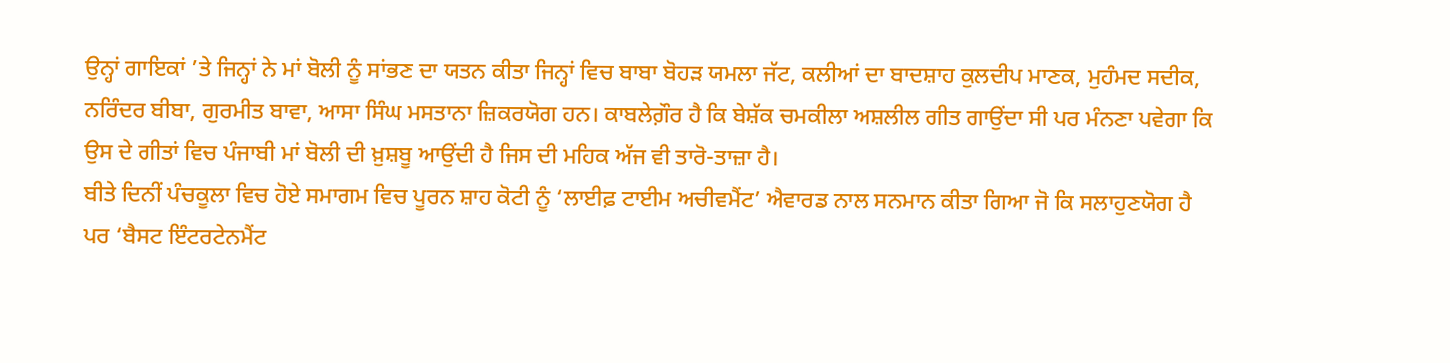ਉਨ੍ਹਾਂ ਗਾਇਕਾਂ ’ਤੇ ਜਿਨ੍ਹਾਂ ਨੇ ਮਾਂ ਬੋਲੀ ਨੂੰ ਸਾਂਭਣ ਦਾ ਯਤਨ ਕੀਤਾ ਜਿਨ੍ਹਾਂ ਵਿਚ ਬਾਬਾ ਬੋਹੜ ਯਮਲਾ ਜੱਟ, ਕਲੀਆਂ ਦਾ ਬਾਦਸ਼ਾਹ ਕੁਲਦੀਪ ਮਾਣਕ, ਮੁਹੰਮਦ ਸਦੀਕ, ਨਰਿੰਦਰ ਬੀਬਾ, ਗੁਰਮੀਤ ਬਾਵਾ, ਆਸਾ ਸਿੰਘ ਮਸਤਾਨਾ ਜ਼ਿਕਰਯੋਗ ਹਨ। ਕਾਬਲੇਗ਼ੌਰ ਹੈ ਕਿ ਬੇਸ਼ੱਕ ਚਮਕੀਲਾ ਅਸ਼ਲੀਲ ਗੀਤ ਗਾਉਂਦਾ ਸੀ ਪਰ ਮੰਨਣਾ ਪਵੇਗਾ ਕਿ ਉਸ ਦੇ ਗੀਤਾਂ ਵਿਚ ਪੰਜਾਬੀ ਮਾਂ ਬੋਲੀ ਦੀ ਖ਼ੁਸ਼ਬੂ ਆਉਂਦੀ ਹੈ ਜਿਸ ਦੀ ਮਹਿਕ ਅੱਜ ਵੀ ਤਾਰੋ-ਤਾਜ਼ਾ ਹੈ।
ਬੀਤੇ ਦਿਨੀਂ ਪੰਚਕੂਲਾ ਵਿਚ ਹੋਏ ਸਮਾਗਮ ਵਿਚ ਪੂਰਨ ਸ਼ਾਹ ਕੋਟੀ ਨੂੰ ‘ਲਾਈਫ਼ ਟਾਈਮ ਅਚੀਵਮੈਂਟ’ ਐਵਾਰਡ ਨਾਲ ਸਨਮਾਨ ਕੀਤਾ ਗਿਆ ਜੋ ਕਿ ਸਲਾਹੁਣਯੋਗ ਹੈ ਪਰ ‘ਬੈਸਟ ਇੰਟਰਟੇਨਮੈਂਟ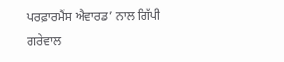ਪਰਫ਼ਾਰਮੈਂਸ ਐਵਾਰਡ’ ਨਾਲ ਗਿੱਪੀ ਗਰੇਵਾਲ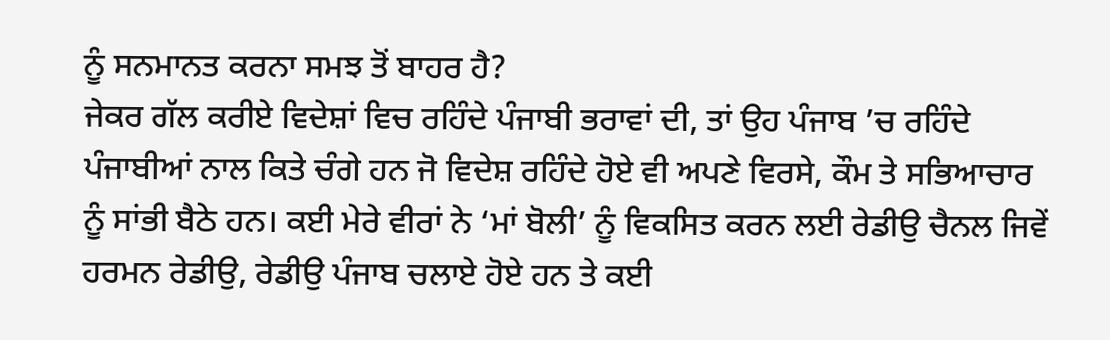ਨੂੰ ਸਨਮਾਨਤ ਕਰਨਾ ਸਮਝ ਤੋਂ ਬਾਹਰ ਹੈ?
ਜੇਕਰ ਗੱਲ ਕਰੀਏ ਵਿਦੇਸ਼ਾਂ ਵਿਚ ਰਹਿੰਦੇ ਪੰਜਾਬੀ ਭਰਾਵਾਂ ਦੀ, ਤਾਂ ਉਹ ਪੰਜਾਬ ’ਚ ਰਹਿੰਦੇ ਪੰਜਾਬੀਆਂ ਨਾਲ ਕਿਤੇ ਚੰਗੇ ਹਨ ਜੋ ਵਿਦੇਸ਼ ਰਹਿੰਦੇ ਹੋਏ ਵੀ ਅਪਣੇ ਵਿਰਸੇ, ਕੌਮ ਤੇ ਸਭਿਆਚਾਰ ਨੂੰ ਸਾਂਭੀ ਬੈਠੇ ਹਨ। ਕਈ ਮੇਰੇ ਵੀਰਾਂ ਨੇ ‘ਮਾਂ ਬੋਲੀ’ ਨੂੰ ਵਿਕਸਿਤ ਕਰਨ ਲਈ ਰੇਡੀਉ ਚੈਨਲ ਜਿਵੇਂ ਹਰਮਨ ਰੇਡੀਉ, ਰੇਡੀਉ ਪੰਜਾਬ ਚਲਾਏ ਹੋਏ ਹਨ ਤੇ ਕਈ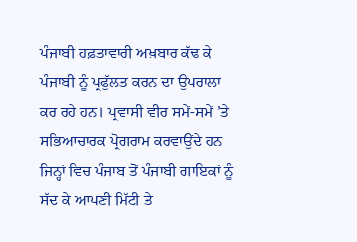ਪੰਜਾਬੀ ਹਫ਼ਤਾਵਾਰੀ ਅਖ਼ਬਾਰ ਕੱਢ ਕੇ ਪੰਜਾਬੀ ਨੂੰ ਪ੍ਰਫੁੱਲਤ ਕਰਨ ਦਾ ਉਪਰਾਲਾ ਕਰ ਰਹੇ ਹਨ। ਪ੍ਰਵਾਸੀ ਵੀਰ ਸਮੇਂ-ਸਮੇਂ ’ਤੇ ਸਭਿਆਚਾਰਕ ਪ੍ਰੋਗਰਾਮ ਕਰਵਾਉਂਦੇ ਹਨ ਜਿਨ੍ਹਾਂ ਵਿਚ ਪੰਜਾਬ ਤੋਂ ਪੰਜਾਬੀ ਗਾਇਕਾਂ ਨੂੰ ਸੱਦ ਕੇ ਆਪਣੀ ਮਿੱਟੀ ਤੇ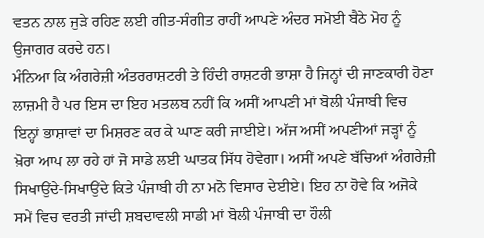ਵਤਨ ਨਾਲ ਜੁੜੇ ਰਹਿਣ ਲਈ ਗੀਤ-ਸੰਗੀਤ ਰਾਹੀਂ ਆਪਣੇ ਅੰਦਰ ਸਮੋਈ ਬੈਠੇ ਮੋਹ ਨੂੰ ਉਜਾਗਰ ਕਰਦੇ ਹਨ।
ਮੰਨਿਆ ਕਿ ਅੰਗਰੇਜ਼ੀ ਅੰਤਰਰਾਸ਼ਟਰੀ ਤੇ ਹਿੰਦੀ ਰਾਸ਼ਟਰੀ ਭਾਸ਼ਾ ਹੈ ਜਿਨ੍ਹਾਂ ਦੀ ਜਾਣਕਾਰੀ ਹੋਣਾ ਲਾਜ਼ਮੀ ਹੈ ਪਰ ਇਸ ਦਾ ਇਹ ਮਤਲਬ ਨਹੀਂ ਕਿ ਅਸੀਂ ਆਪਣੀ ਮਾਂ ਬੋਲੀ ਪੰਜਾਬੀ ਵਿਚ ਇਨ੍ਹਾਂ ਭਾਸ਼ਾਵਾਂ ਦਾ ਮਿਸ਼ਰਣ ਕਰ ਕੇ ਘਾਣ ਕਰੀ ਜਾਈਏ। ਅੱਜ ਅਸੀਂ ਅਪਣੀਆਂ ਜੜ੍ਹਾਂ ਨੂੰ ਖ਼ੋਰਾ ਆਪ ਲਾ ਰਹੇ ਹਾਂ ਜੋ ਸਾਡੇ ਲਈ ਘਾਤਕ ਸਿੱਧ ਹੋਵੇਗਾ। ਅਸੀਂ ਅਪਣੇ ਬੱਚਿਆਂ ਅੰਗਰੇਜ਼ੀ ਸਿਖਾਉਂਦੇ-ਸਿਖਾਉਂਦੇ ਕਿਤੇ ਪੰਜਾਬੀ ਹੀ ਨਾ ਮਨੋ ਵਿਸਾਰ ਦੇਈਏ। ਇਹ ਨਾ ਹੋਵੇ ਕਿ ਅਜੋਕੇ ਸਮੇਂ ਵਿਚ ਵਰਤੀ ਜਾਂਦੀ ਸ਼ਬਦਾਵਲੀ ਸਾਡੀ ਮਾਂ ਬੋਲੀ ਪੰਜਾਬੀ ਦਾ ਹੌਲੀ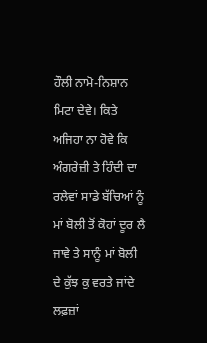ਹੌਲੀ ਨਾਮੋ-ਨਿਸ਼ਾਨ ਮਿਟਾ ਦੇਵੇ। ਕਿਤੇ ਅਜਿਹਾ ਨਾ ਹੋਵੇ ਕਿ ਅੰਗਰੇਜ਼ੀ ਤੇ ਹਿੰਦੀ ਦਾ ਰਲੇਵਾਂ ਸਾਡੇ ਬੱਚਿਆਂ ਨੂੰ ਮਾਂ ਬੋਲੀ ਤੋਂ ਕੋਹਾਂ ਦੂਰ ਲੈ ਜਾਵੇ ਤੇ ਸਾਨੂੰ ਮਾਂ ਬੋਲੀ ਦੇ ਕੁੱਝ ਕੁ ਵਰਤੇ ਜਾਂਦੇ ਲਫ਼ਜ਼ਾਂ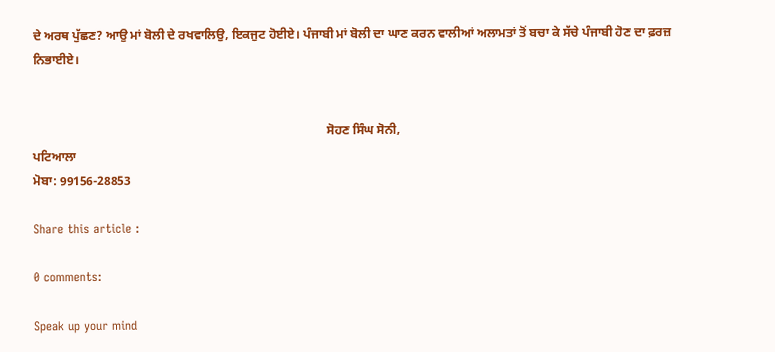ਦੇ ਅਰਥ ਪੁੱਛਣ? ਆਉ ਮਾਂ ਬੋਲੀ ਦੇ ਰਖਵਾਲਿਉ, ਇਕਜੁਟ ਹੋਈਏ। ਪੰਜਾਬੀ ਮਾਂ ਬੋਲੀ ਦਾ ਘਾਣ ਕਰਨ ਵਾਲੀਆਂ ਅਲਾਮਤਾਂ ਤੋਂ ਬਚਾ ਕੇ ਸੱਚੇ ਪੰਜਾਬੀ ਹੋਣ ਦਾ ਫ਼ਰਜ਼ ਨਿਭਾਈਏ।


                                                                                              ਸੋਹਣ ਸਿੰਘ ਸੋਨੀ,
ਪਟਿਆਲਾ
ਮੋਬਾ: 99156-28853

Share this article :

0 comments:

Speak up your mind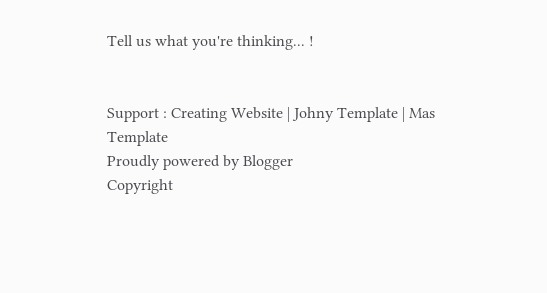Tell us what you're thinking... !


Support : Creating Website | Johny Template | Mas Template
Proudly powered by Blogger
Copyright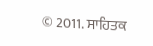© 2011. ਸਾਹਿਤਕ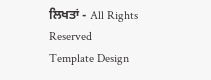ਲਿਖਤਾਂ - All Rights Reserved
Template Design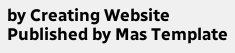by Creating Website Published by Mas Template